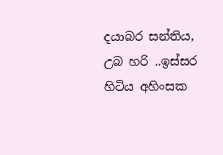දයාබර සන්තිය,
උබ හරි ..ඉස්සර හිටිය අහිංසක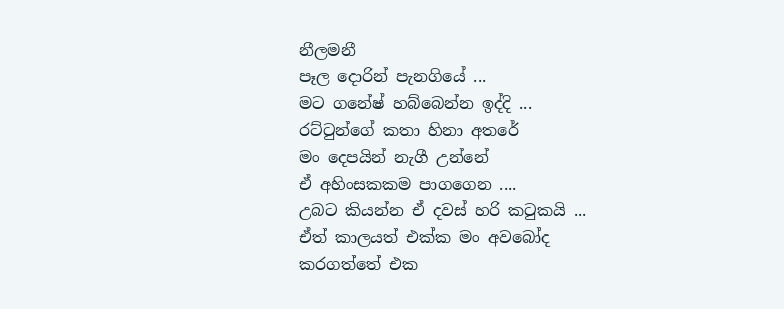නීලමනී
පෑල දොරින් පැනගියේ ...
මට ගනේෂ් හබ්බෙන්න ඉද්දි ...
රට්ටුන්ගේ කතා හිනා අතරේ
මං දෙපයින් නැගී උන්නේ
ඒ අහිංසකකම පාගගෙන ....
උබට කියන්න ඒ දවස් හරි කටුකයි ...
ඒත් කාලයත් එක්ක මං අවබෝද කරගත්තේ එක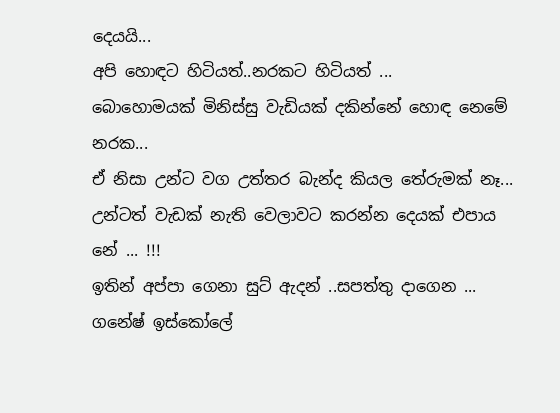දෙයයි...
අපි හොඳට හිටියත්..නරකට හිටියත් ...
බොහොමයක් මිනිස්සු වැඩියක් දකින්නේ හොඳ නෙමේ නරක...
ඒ නිසා උන්ට වග උත්තර බැන්ද කියල තේරුමක් නෑ...
උන්ටත් වැඩක් නැති වෙලාවට කරන්න දෙයක් එපාය නේ ... !!!
ඉතින් අප්පා ගෙනා සුට් ඇදන් ..සපත්තු දාගෙන ...
ගනේෂ් ඉස්කෝලේ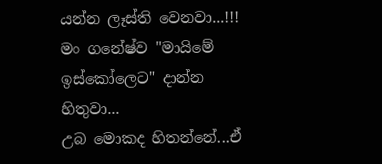යන්න ලෑස්ති වෙනවා...!!!
මං ගනේෂ්ව "මායිමේ ඉස්කෝලෙට" දාන්න හිතුවා...
උබ මොකද හිතන්නේ...ඒ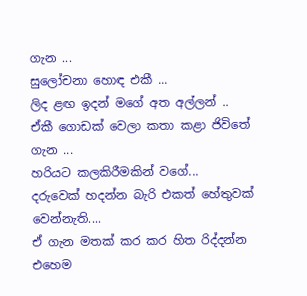ගැන ...
සුලෝචනා හොඳ එකී ...
ලිද ළඟ ඉදන් මගේ අත අල්ලන් ..
ඒකී ගොඩක් වෙලා කතා කළා ජිවිතේ ගැන ...
හරියට කලකිරීමකින් වගේ...
දරුවෙක් හදන්න බැරි එකත් හේතුවක් වෙන්නැති....
ඒ ගැන මතක් කර කර හිත රිද්දන්න එහෙම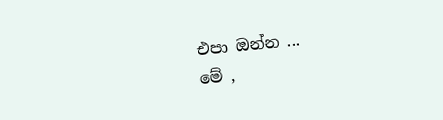එපා ඔන්න ...
මේ ,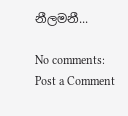නීලමනී...

No comments:
Post a Comment